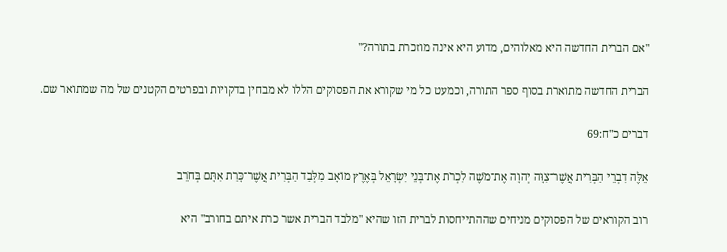"אם הברית החדשה היא מאלוהים, מדוע היא אינה מוזכרת בתורה?"

הברית החדשה מתוארת בסוף ספר התורה, וכמעט כל מי שקורא את הפסוקים הללו לא מבחין בדקויות ובפרטים הקטנים של מה שמתואר שם.

דברים כ"ח:69

אֵלֶּה דִבְרֵי הַבְּרִית אֲשֶׁר־צִוָּה יְהוָה אֶת־מֹשֶׁה לִכְרֹת אֶת־בְּנֵי יִשְׂרָאֵל בְּאֶרֶץ מוֹאָב מִלְּבַד הַבְּרִית אֲשֶׁר־כָּרַת אִתָּם בְּחֹרֵב

רוב הקוראים של הפסוקים מניחים שההתייחסות לברית הזו שהיא "מלבד הברית אשר כרת איתם בחורב" היא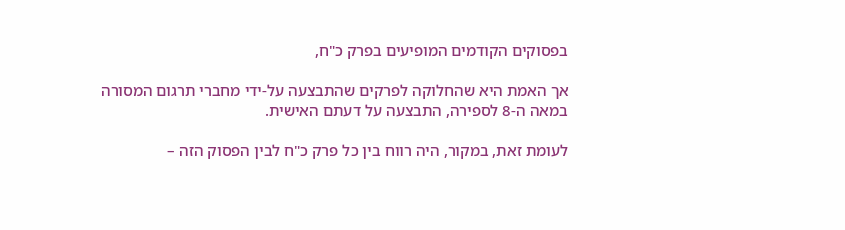בפסוקים הקודמים המופיעים בפרק כ"ח,

אך האמת היא שהחלוקה לפרקים שהתבצעה על-ידי מחברי תרגום המסורה במאה ה-8 לספירה, התבצעה על דעתם האישית.

לעומת זאת, במקור, היה רווח בין כל פרק כ"ח לבין הפסוק הזה –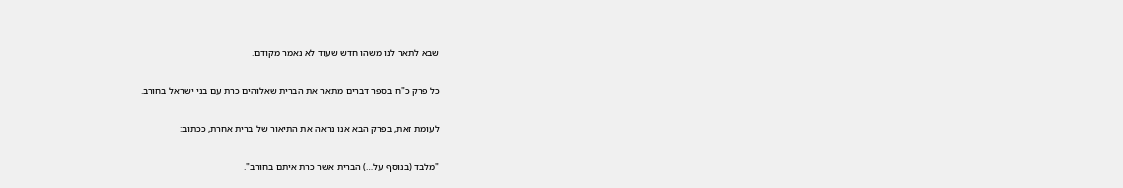שבא לתאר לנו משהו חדש שעוד לא נאמר מקודם.

כל פרק כ"ח בספר דברים מתאר את הברית שאלוהים כרת עם בני ישראל בחורב.

לעומת זאת, בפרק הבא אנו נראה את התיאור של ברית אחרת, ככתוב:

"מלבד (בנוסף על…) הברית אשר כרת איתם בחורב".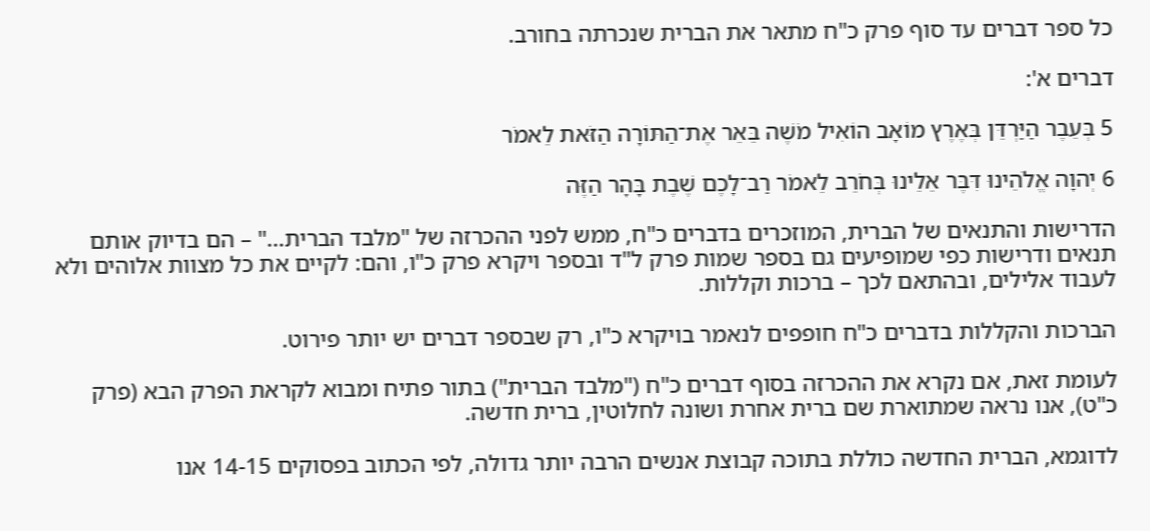כל ספר דברים עד סוף פרק כ"ח מתאר את הברית שנכרתה בחורב.

דברים א':

5 בְּעֵבֶר הַיַּרְדֵּן בְּאֶרֶץ מוֹאָב הוֹאִיל מֹשֶׁה בֵּאֵר אֶת־הַתּוֹרָה הַזֹּאת לֵאמֹר

6 יְהוָה אֱלֹהֵינוּ דִּבֶּר אֵלֵינוּ בְּחֹרֵב לֵאמֹר רַב־לָכֶם שֶׁבֶת בָּהָר הַזֶּה

הדרישות והתנאים של הברית, המוזכרים בדברים כ"ח, ממש לפני ההכרזה של "מלבד הברית…" – הם בדיוק אותם תנאים ודרישות כפי שמופיעים גם בספר שמות פרק ל"ד ובספר ויקרא פרק כ"ו, והם: לקיים את כל מצוות אלוהים ולא לעבוד אלילים, ובהתאם לכך – ברכות וקללות.

הברכות והקללות בדברים כ"ח חופפים לנאמר בויקרא כ"ו, רק שבספר דברים יש יותר פירוט.

לעומת זאת, אם נקרא את ההכרזה בסוף דברים כ"ח ("מלבד הברית") בתור פתיח ומבוא לקראת הפרק הבא (פרק כ"ט), אנו נראה שמתוארת שם ברית אחרת ושונה לחלוטין, ברית חדשה.

לדוגמא, הברית החדשה כוללת בתוכה קבוצת אנשים הרבה יותר גדולה, לפי הכתוב בפסוקים 14-15 אנו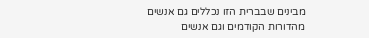מבינים שבברית הזו נכללים גם אנשים מהדורות הקודמים וגם אנשים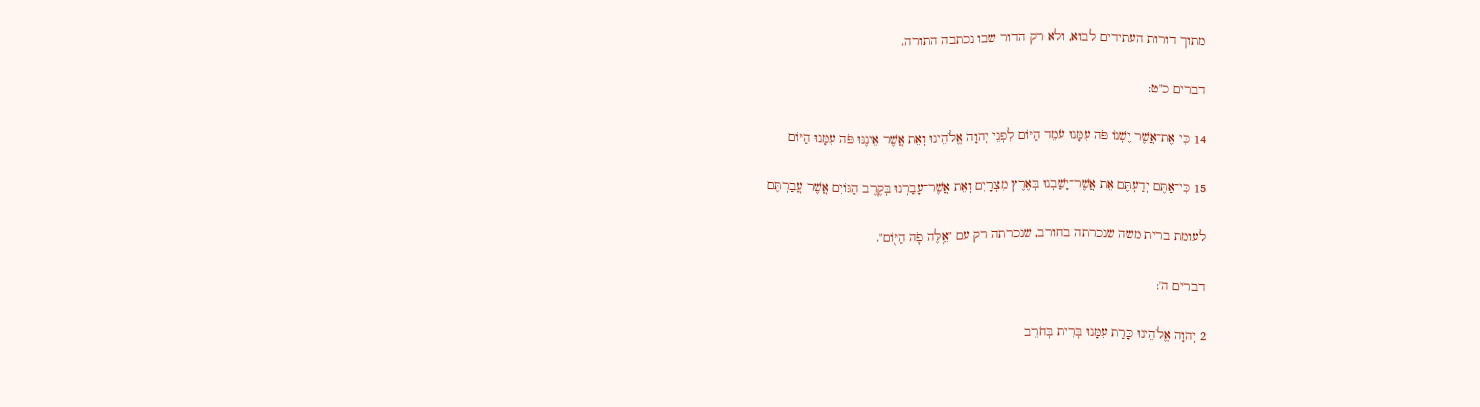מתוך דורות העתידים לבוא, ולא רק הדור שבו נכתבה התורה.

דברים כ"ט:

14 כִּי אֶת־אֲשֶׁר יֶשְׁנוֹ פֹּה עִמָּנוּ עֹמֵד הַיּוֹם לִפְנֵי יְהוָה אֱלֹהֵינוּ וְאֵת אֲשֶׁר אֵינֶנּוּ פֹּה עִמָּנוּ הַיּוֹם

15 כִּי־אַתֶּם יְדַעְתֶּם אֵת אֲשֶׁר־יָשַׁבְנוּ בְּאֶרֶץ מִצְרָיִם וְאֵת אֲשֶׁר־עָבַרְנוּ בְּקֶרֶב הַגּוֹיִם אֲשֶׁר עֲבַרְתֶּם

לעומת ברית משה שנכרתה בחורב, שנכרתה רק עם "אֵ֥לֶּה פֹ֛ה הַיּ֖וֹם".

דברים ה':

2 יְהוָה אֱלֹהֵינוּ כָּרַת עִמָּנוּ בְּרִית בְּחֹרֵב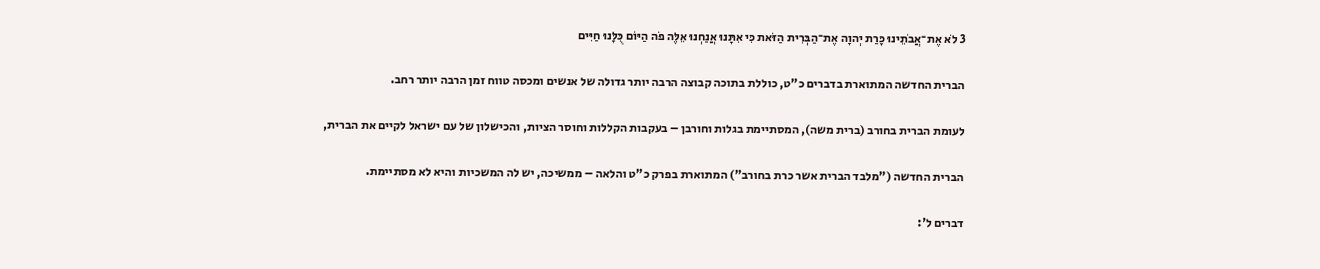3 לֹא אֶת־אֲבֹתֵינוּ כָּרַת יְהוָה אֶת־הַבְּרִית הַזֹּאת כִּי אִתָּנוּ אֲנַחְנוּ אֵלֶּה פֹה הַיּוֹם כֻּלָּנוּ חַיִּים

הברית החדשה המתוארת בדברים כ"ט, כוללת בתוכה קבוצה הרבה יותר גדולה של אנשים ומכסה טווח זמן הרבה יותר רחב.

לעומת הברית בחורב (ברית משה), המסתיימת בגלות וחורבן – בעקבות הקללות וחוסר הציות, והכישלון של עם ישראל לקיים את הברית,

הברית החדשה ("מלבד הברית אשר כרת בחורב") המתוארת בפרק כ"ט והלאה – ממשיכה, יש לה המשכיות והיא לא מסתיימת.

דברים ל':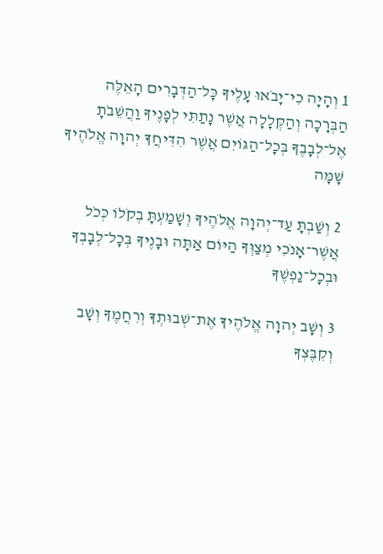1 וְהָיָה כִי־יָבֹאוּ עָלֶיךָ כָּל־הַדְּבָרִים הָאֵלֶּה הַבְּרָכָה וְהַקְּלָלָה אֲשֶׁר נָתַתִּי לְפָנֶיךָ וַהֲשֵׁבֹתָ אֶל־לְבָבֶךָ בְּכָל־הַגּוֹיִם אֲשֶׁר הִדִּיחֲךָ יְהוָה אֱלֹהֶיךָ שָׁמָּה

2 וְשַׁבְתָּ עַד־יְהוָה אֱלֹהֶיךָ וְשָׁמַעְתָּ בְקֹלוֹ כְּכֹל אֲשֶׁר־אָנֹכִי מְצַוְּךָ הַיּוֹם אַתָּה וּבָנֶיךָ בְּכָל־לְבָבְךָ וּבְכָל־נַפְשֶׁךָ

3 וְשָׁב יְהוָה אֱלֹהֶיךָ אֶת־שְׁבוּתְךָ וְרִחֲמֶךָ וְשָׁב וְקִבֶּצְךָ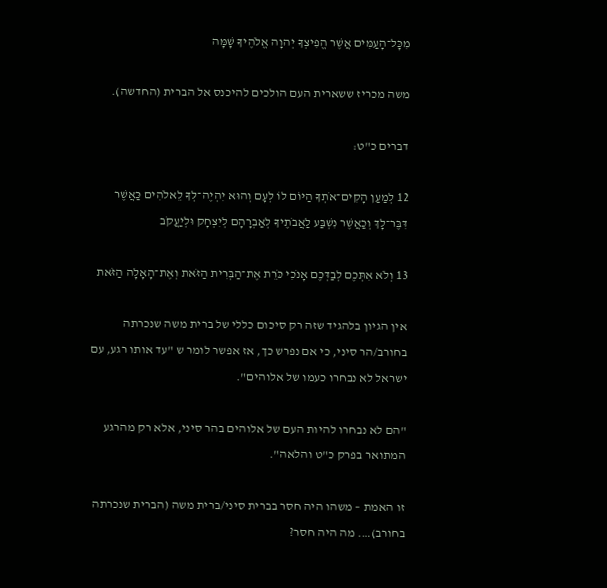מִכָּל־הָעַמִּים אֲשֶׁר הֱפִיצְךָ יְהוָה אֱלֹהֶיךָ שָׁמָּה

משה מכריז ששארית העם הולכים להיכנס אל הברית (החדשה).

דברים כ"ט:

12 לְמַעַן הָקִים־אֹתְךָ הַיּוֹם לוֹ לְעָם וְהוּא יִהְיֶה־לְּךָ לֵאלֹהִים כַּאֲשֶׁר דִּבֶּר־לָךְ וְכַאֲשֶׁר נִשְׁבַּע לַאֲבֹתֶיךָ לְאַבְרָהָם לְיִצְחָק וּלְיַעֲקֹב

13 וְלֹא אִתְּכֶם לְבַדְּכֶם אָנֹכִי כֹּרֵת אֶת־הַבְּרִית הַזֹּאת וְאֶת־הָאָלָה הַזֹּאת

אין הגיון בלהגיד שזה רק סיכום כללי של ברית משה שנכרתה בחורב/הר סיני, כי אם נפרש כך, אז אפשר לומר ש "עד אותו רגע, עם ישראל לא נבחרו כעמו של אלוהים".

"הם לא נבחרו להיות העם של אלוהים בהר סיני, אלא רק מהרגע המתואר בפרק כ"ט והלאה".

זו האמת – משהו היה חסר בברית סיני/ברית משה (הברית שנכרתה בחורב)…. מה היה חסר?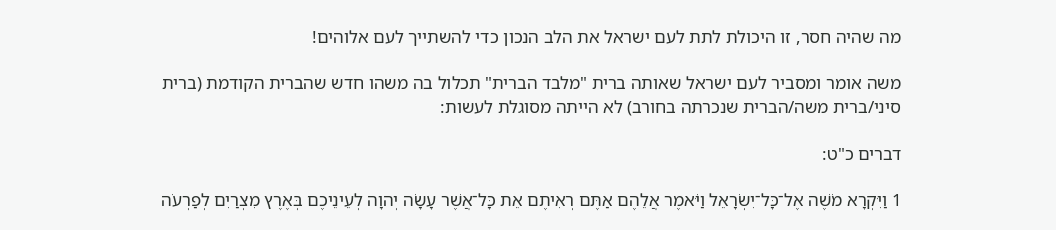מה שהיה חסר, זו היכולת לתת לעם ישראל את הלב הנכון כדי להשתייך לעם אלוהים!

משה אומר ומסביר לעם ישראל שאותה ברית "מלבד הברית" תכלול בה משהו חדש שהברית הקודמת (ברית סיני/ברית משה/הברית שנכרתה בחורב) לא הייתה מסוגלת לעשות:

דברים כ"ט:

1 וַיִּקְרָא מֹשֶׁה אֶל־כָּל־יִשְׂרָאֵל וַיֹּאמֶר אֲלֵהֶם אַתֶּם רְאִיתֶם אֵת כָּל־אֲשֶׁר עָשָׂה יְהוָה לְעֵינֵיכֶם בְּאֶרֶץ מִצְרַיִם לְפַרְעֹה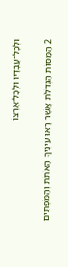וּלְכָל־עֲבָדָיו וּלְכָל־אַרְצוֹ

2 הַמַּסּוֹת הַגְּדֹלֹת אֲשֶׁר רָאוּ עֵינֶיךָ הָאֹתֹת וְהַמֹּפְתִים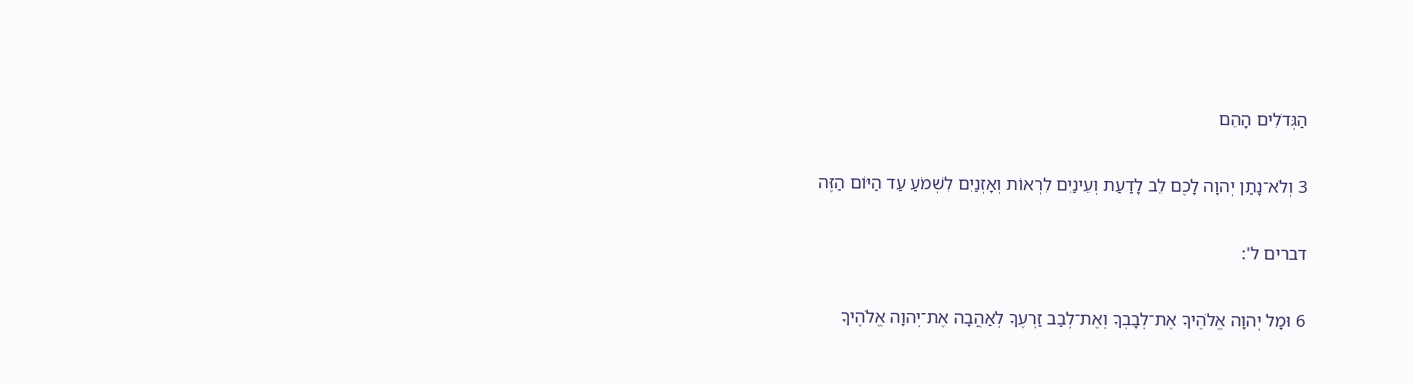הַגְּדֹלִים הָהֵם

3 וְלֹא־נָתַן יְהוָה לָכֶם לֵב לָדַעַת וְעֵינַיִם לִרְאוֹת וְאָזְנַיִם לִשְׁמֹעַ עַד הַיּוֹם הַזֶּה

דברים ל':

6 וּמָל יְהוָה אֱלֹהֶיךָ אֶת־לְבָבְךָ וְאֶת־לְבַב זַרְעֶךָ לְאַהֲבָה אֶת־יְהוָה אֱלֹהֶיךָ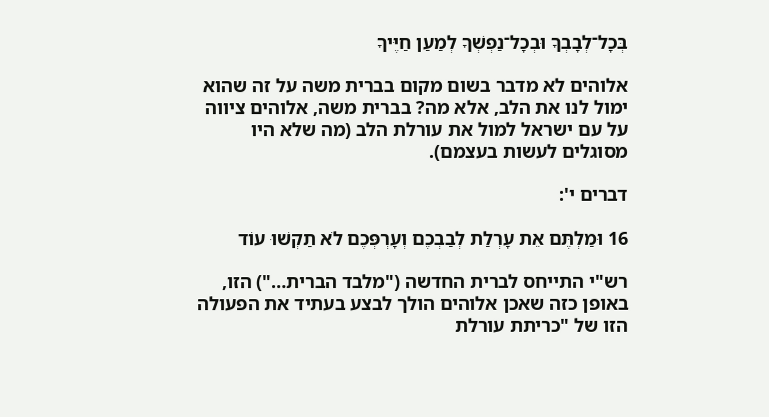בְּכָל־לְבָבְךָ וּבְכָל־נַפְשְׁךָ לְמַעַן חַיֶּיךָ

אלוהים לא מדבר בשום מקום בברית משה על זה שהוא ימול לנו את הלב, אלא מה? בברית משה, אלוהים ציווה על עם ישראל למול את עורלת הלב (מה שלא היו מסוגלים לעשות בעצמם).

דברים י':

16 וּמַלְתֶּם אֵת עָרְלַת לְבַבְכֶם וְעָרְפְּכֶם לֹא תַקְשׁוּ עוֹד

רש"י התייחס לברית החדשה ("מלבד הברית…") הזו, באופן כזה שאכן אלוהים הולך לבצע בעתיד את הפעולה הזו של "כריתת עורלת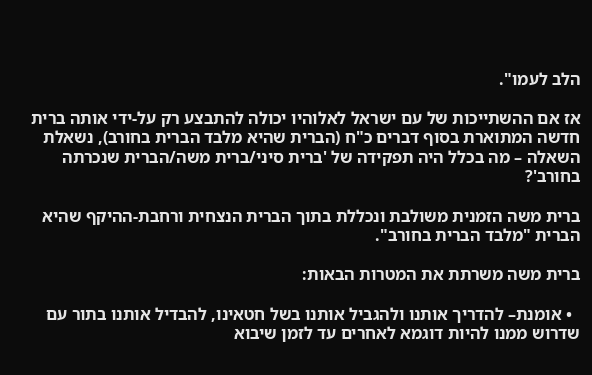הלב לעמו".

אז אם ההשתייכות של עם ישראל לאלוהיו יכולה להתבצע רק על-ידי אותה ברית חדשה המתוארת בסוף דברים כ"ח (הברית שהיא מלבד הברית בחורב), נשאלת השאלה – מה בכלל היה תפקידה של 'ברית סיני/ברית משה/הברית שנכרתה בחורב'?

ברית משה הזמנית משולבת ונכללת בתוך הברית הנצחית ורחבת-ההיקף שהיא הברית "מלבד הברית בחורב".

ברית משה משרתת את המטרות הבאות:

  • אומנת– להדריך אותנו ולהגביל אותנו בשל חטאינו, להבדיל אותנו בתור עם שדרוש ממנו להיות דוגמא לאחרים עד לזמן שיבוא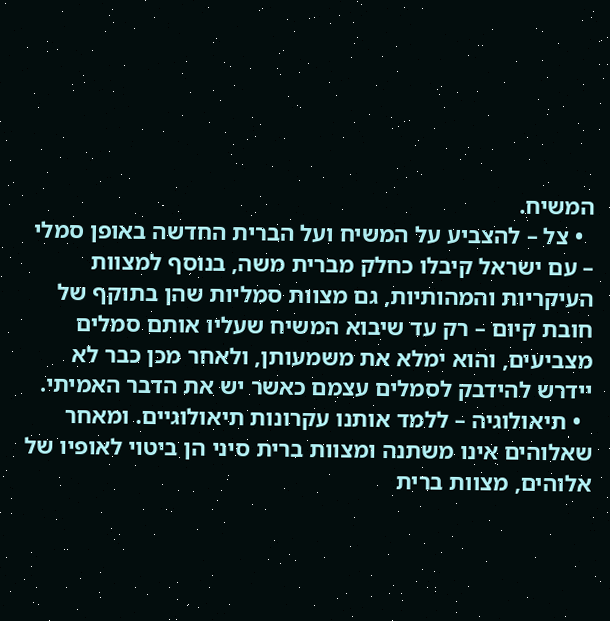המשיח.
  • צל – להצביע על המשיח ועל הברית החדשה באופן סמלי – עם ישראל קיבלו כחלק מברית משה, בנוסף למצוות העיקריות והמהותיות, גם מצוות סמליות שהן בתוקף של חובת קיום – רק עד שיבוא המשיח שעליו אותם סמלים מצביעים, והוא ימלא את משמעותן, ולאחר מכן כבר לא יידרש להידבק לסמלים עצמם כאשר יש את הדבר האמיתי.
  • תיאולוגיה – ללמד אותנו עקרונות תיאולוגיים. ומאחר שאלוהים אינו משתנה ומצוות ברית סיני הן ביטוי לאופיו של אלוהים, מצוות ברית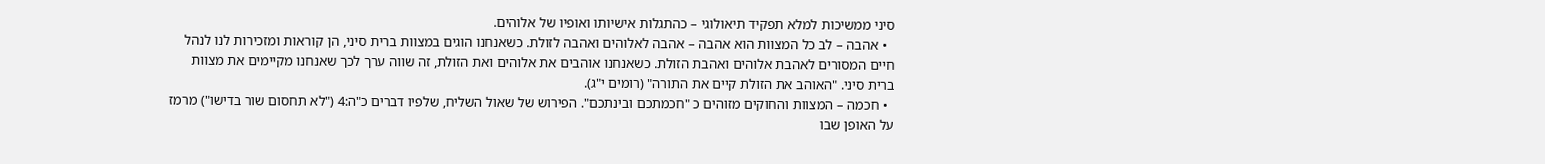סיני ממשיכות למלא תפקיד תיאולוגי – כהתגלות אישיותו ואופיו של אלוהים.
  • אהבה – לב כל המצוות הוא אהבה – אהבה לאלוהים ואהבה לזולת. כשאנחנו הוגים במצוות ברית סיני, הן קוראות ומזכירות לנו לנהל חיים המסורים לאהבת אלוהים ואהבת הזולת. כשאנחנו אוהבים את אלוהים ואת הזולת, זה שווה ערך לכך שאנחנו מקיימים את מצוות ברית סיני. "האוהב את הזולת קיים את התורה" (רומים י"ג).
  • חכמה – המצוות והחוקים מזוהים כ "חכמתכם ובינתכם". הפירוש של שאול השליח, שלפיו דברים כ"ה:4 ("לא תחסום שור בדישו") מרמז על האופן שבו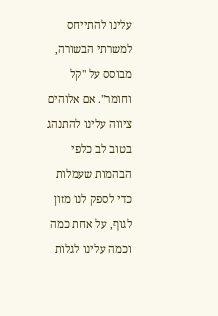עלינו להתייחס למשרתי הבשורה, מבוסס על "קל וחומר". אם אלוהים ציווה עלינו להתנהג בטוב לב כלפי הבהמות שעמלות כדי לספק לנו מזון לגוף, על אחת כמה וכמה עלינו לגלות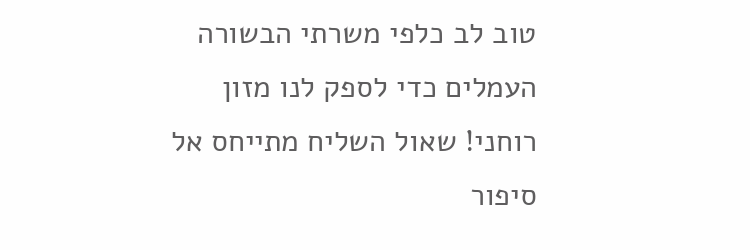טוב לב כלפי משרתי הבשורה העמלים כדי לספק לנו מזון רוחני! שאול השליח מתייחס אל סיפור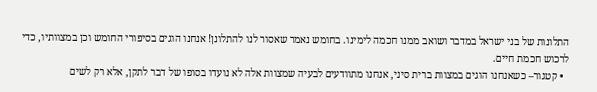התלונות של בני ישראל במדבר ושואב ממנו חכמה לימינו. בחומש נאמר שאסור לנו להתלונן! אנחנו הוגים בסיפורי החומש וכן במצוותיו, כדי לרכוש חכמת חיים.
  • קטגור– כשאנחנו הוגים במצוות ברית סיני, אנחנו מתוודעים לבעיה שמצוות אלה לא נועדו בסופו של דבר לתקן, אלא רק לשים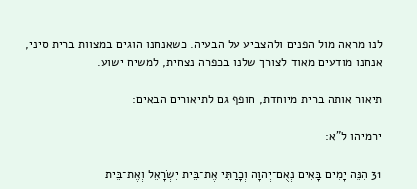לנו מראה מול הפנים ולהצביע על הבעיה. כשאנחנו הוגים במצוות ברית סיני, אנחנו מודעים מאוד לצורך שלנו בכפרה נצחית, למשיח ישוע.

תיאור אותה ברית מיוחדת, חופף גם לתיאורים הבאים:

ירמיהו ל"א:

31 הִנֵּה יָמִים בָּאִים נְאֻם־יְהוָה וְכָרַתִּי אֶת־בֵּית יִשְׂרָאֵל וְאֶת־בֵּית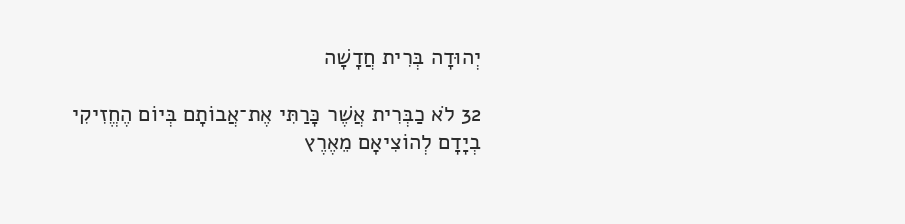יְהוּדָה בְּרִית חֲדָשָׁה

32 לֹא כַבְּרִית אֲשֶׁר כָּרַתִּי אֶת־אֲבוֹתָם בְּיוֹם הֶחֱזִיקִי בְיָדָם לְהוֹצִיאָם מֵאֶרֶץ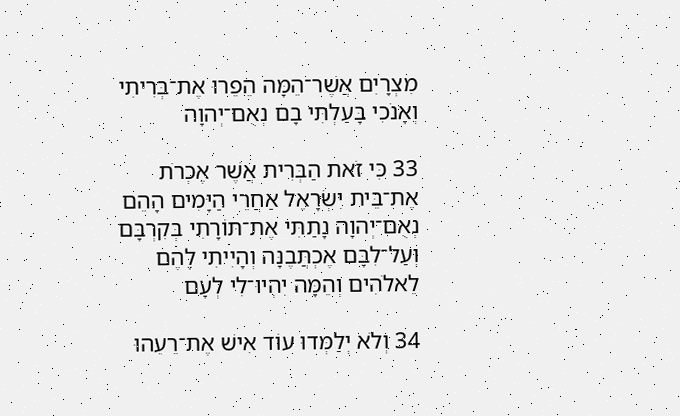מִצְרָיִם אֲשֶׁר־הֵמָּה הֵפֵרוּ אֶת־בְּרִיתִי וְאָנֹכִי בָּעַלְתִּי בָם נְאֻם־יְהוָה

33 כִּי זֹאת הַבְּרִית אֲשֶׁר אֶכְרֹת אֶת־בֵּית יִשְׂרָאֵל אַחֲרֵי הַיָּמִים הָהֵם נְאֻם־יְהוָה נָתַתִּי אֶת־תּוֹרָתִי בְּקִרְבָּם וְעַל־לִבָּם אֶכְתֲּבֶנָּה וְהָיִיתִי לָהֶם לֵאלֹהִים וְהֵמָּה יִהְיוּ־לִי לְעָם

34 וְלֹא יְלַמְּדוּ עוֹד אִישׁ אֶת־רֵעֵהוּ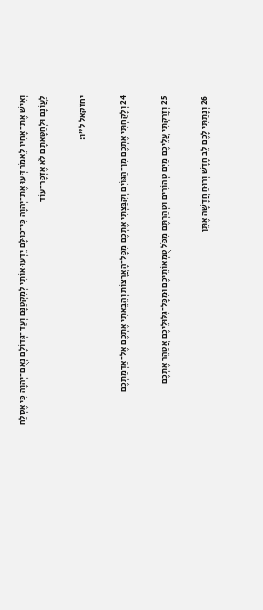וְאִישׁ אֶת־אָחִיו לֵאמֹר דְּעוּ אֶת־יְהוָה כִּי־כוּלָּם יֵדְעוּ אוֹתִי לְמִקְטַנָּם וְעַד־גְּדוֹלָם נְאֻם־יְהוָה כִּי אֶסְלַח לַעֲוֺנָם וּלְחַטָּאתָם לֹא אֶזְכָּר־עוֹד

יחזקאל ל"ו:

24 וְלָקַחְתִּי אֶתְכֶם מִן־הַגּוֹיִם וְקִבַּצְתִּי אֶתְכֶם מִכָּל־הָאֲרָצוֹת וְהֵבֵאתִי אֶתְכֶם אֶל־אַדְמַתְכֶם

25 וְזָרַקְתִּי עֲלֵיכֶם מַיִם טְהוֹרִים וּטְהַרְתֶּם מִכֹּל טֻמְאוֹתֵיכֶם וּמִכָּל־גִּלּוּלֵיכֶם אֲטַהֵר אֶתְכֶם

26 וְנָתַתִּי לָכֶם לֵב חָדָשׁ וְרוּחַ חֲדָשָׁה אֶתֵּן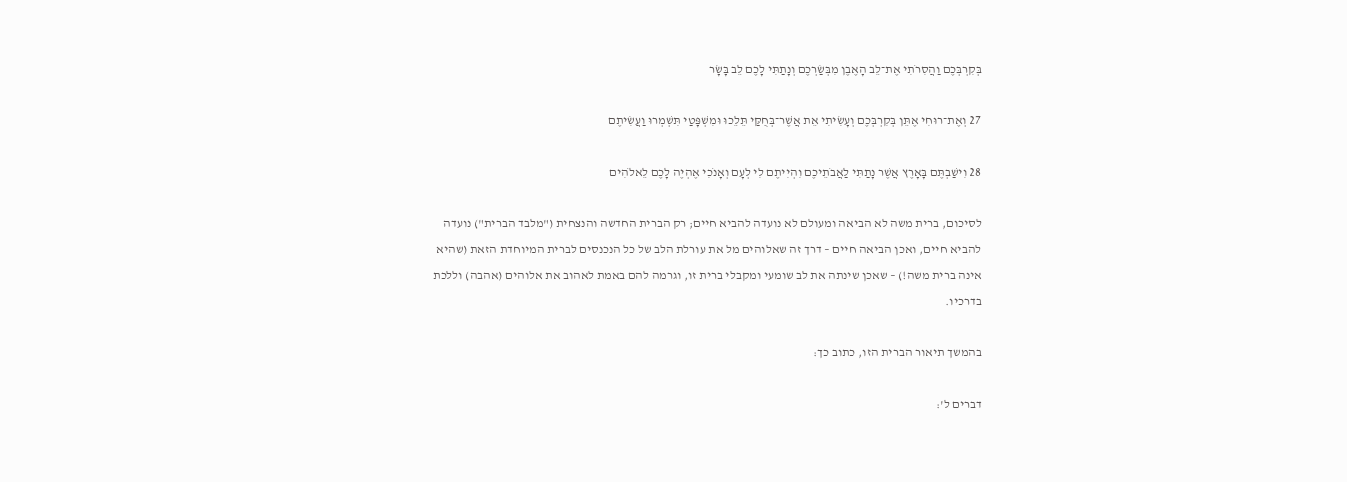בְּקִרְבְּכֶם וַהֲסִרֹתִי אֶת־לֵב הָאֶבֶן מִבְּשַׂרְכֶם וְנָתַתִּי לָכֶם לֵב בָּשָׂר

27 וְאֶת־רוּחִי אֶתֵּן בְּקִרְבְּכֶם וְעָשִׂיתִי אֵת אֲשֶׁר־בְּחֻקַּי תֵּלֵכוּ וּמִשְׁפָּטַי תִּשְׁמְרוּ וַעֲשִׂיתֶם

28 וִישַׁבְתֶּם בָּאָרֶץ אֲשֶׁר נָתַתִּי לַאֲבֹתֵיכֶם וִהְיִיתֶם לִי לְעָם וְאָנֹכִי אֶהְיֶה לָכֶם לֵאלֹהִים

לסיכום, ברית משה לא הביאה ומעולם לא נועדה להביא חיים; רק הברית החדשה והנצחית ("מלבד הברית") נועדה להביא חיים, ואכן הביאה חיים – דרך זה שאלוהים מל את עורלת הלב של כל הנכנסים לברית המיוחדת הזאת (שהיא אינה ברית משה!) – שאכן שינתה את לב שומעי ומקבלי ברית זו, וגרמה להם באמת לאהוב את אלוהים (אהבה) וללכת בדרכיו.

בהמשך תיאור הברית הזו, כתוב כך:

דברים ל':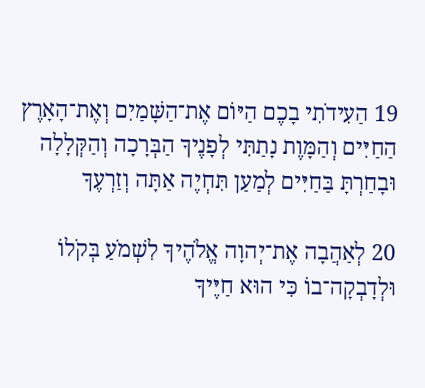19 הַעִידֹתִי בָכֶם הַיּוֹם אֶת־הַשָּׁמַיִם וְאֶת־הָאָרֶץ הַחַיִּים וְהַמָּוֶת נָתַתִּי לְפָנֶיךָ הַבְּרָכָה וְהַקְּלָלָה וּבָחַרְתָּ בַּחַיִּים לְמַעַן תִּחְיֶה אַתָּה וְזַרְעֶךָ

20 לְאַהֲבָה אֶת־יְהוָה אֱלֹהֶיךָ לִשְׁמֹעַ בְּקֹלוֹ וּלְדָבְקָה־בוֹ כִּי הוּא חַיֶּיךָ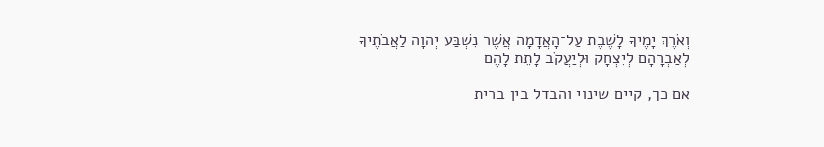וְאֹרֶךְ יָמֶיךָ לָשֶׁבֶת עַל־הָאֲדָמָה אֲשֶׁר נִשְׁבַּע יְהוָה לַאֲבֹתֶיךָ לְאַבְרָהָם לְיִצְחָק וּלְיַעֲקֹב לָתֵת לָהֶם

אם כך, קיים שינוי והבדל בין ברית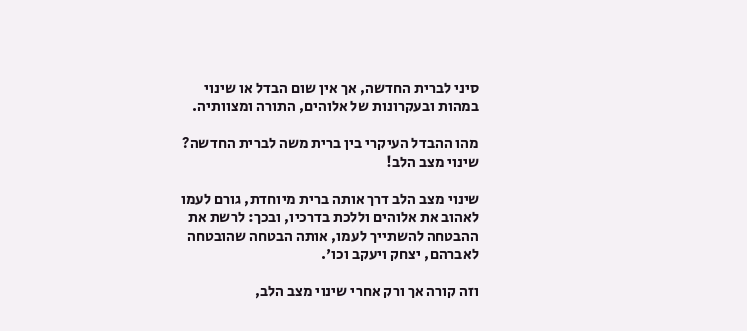סיני לברית החדשה, אך אין שום הבדל או שינוי במהות ובעקרונות של אלוהים, התורה ומצוותיה.

מהו ההבדל העיקרי בין ברית משה לברית החדשה? שינוי מצב הלב!

שינוי מצב הלב דרך אותה ברית מיוחדת, גורם לעמו לאהוב את אלוהים וללכת בדרכיו, ובכך: לרשת את ההבטחה להשתייך לעמו, אותה הבטחה שהובטחה לאברהם, יצחק ויעקב וכו'.

וזה קורה אך ורק אחרי שינוי מצב הלב,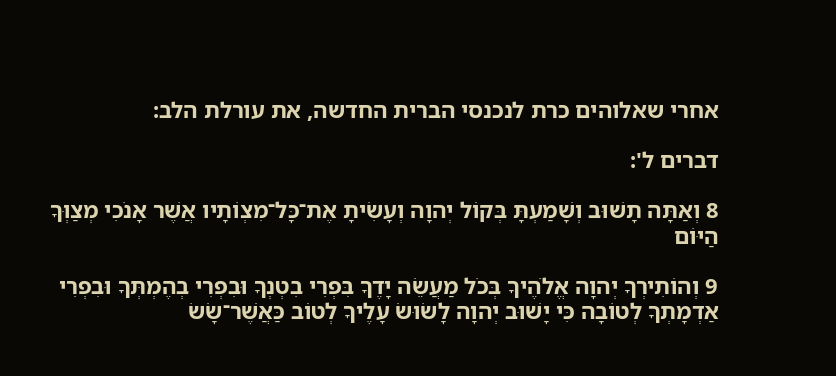אחרי שאלוהים כרת לנכנסי הברית החדשה, את עורלת הלב:

דברים ל':

8 וְאַתָּה תָשׁוּב וְשָׁמַעְתָּ בְּקוֹל יְהוָה וְעָשִׂיתָ אֶת־כָּל־מִצְוֺתָיו אֲשֶׁר אָנֹכִי מְצַוְּךָ הַיּוֹם

9 וְהוֹתִירְךָ יְהוָה אֱלֹהֶיךָ בְּכֹל מַעֲשֵׂה יָדֶךָ בִּפְרִי בִטְנְךָ וּבִפְרִי בְהֶמְתְּךָ וּבִפְרִי אַדְמָתְךָ לְטוֹבָה כִּי יָשׁוּב יְהוָה לָשׂוּשׂ עָלֶיךָ לְטוֹב כַּאֲשֶׁר־שָׂשׂ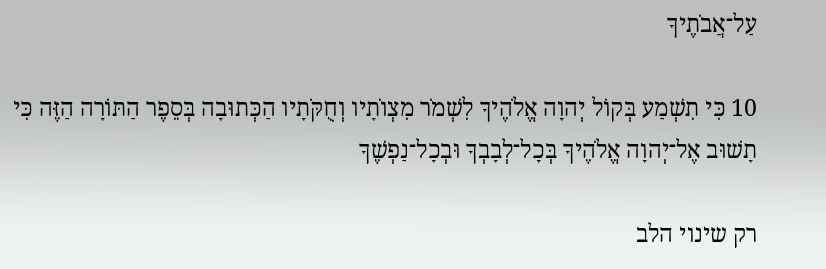עַל־אֲבֹתֶיךָ

10 כִּי תִשְׁמַע בְּקוֹל יְהוָה אֱלֹהֶיךָ לִשְׁמֹר מִצְוֺתָיו וְחֻקֹּתָיו הַכְּתוּבָה בְּסֵפֶר הַתּוֹרָה הַזֶּה כִּי תָשׁוּב אֶל־יְהוָה אֱלֹהֶיךָ בְּכָל־לְבָבְךָ וּבְכָל־נַפְשֶׁךָ

רק שינוי הלב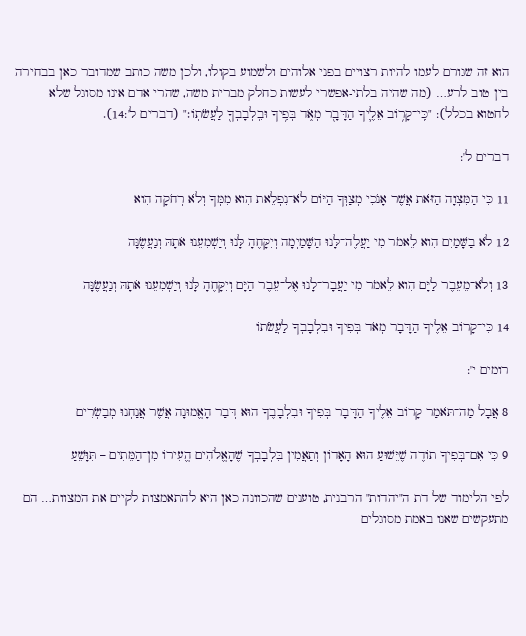הוא זה שגורם לעמו להיות רצויים בפני אלוהים ולשמוע בקולו, ולכן משה כותב שמדובר כאן בבחירה בין טוב לרע… (מה שהיה בלתי-אפשרי לעשות כחלק מברית משה, שהרי אדם אינו מסוגל שלא לחטוא בכלל): "כִּֽי־קָר֥וֹב אֵלֶ֛יךָ הַדָּבָ֖ר מְאֹ֑ד בְּפִ֥יךָ וּבִֽלְבָבְךָ֖ לַעֲשֹׂתֽוֹ׃" (דברים ל':14).

דברים ל':

11 כִּי הַמִּצְוָה הַזֹּאת אֲשֶׁר אָנֹכִי מְצַוְּךָ הַיּוֹם לֹא־נִפְלֵאת הִוא מִמְּךָ וְלֹא רְחֹקָה הִוא

12 לֹא בַשָּׁמַיִם הִוא לֵאמֹר מִי יַעֲלֶה־לָּנוּ הַשָּׁמַיְמָה וְיִקָּחֶהָ לָּנוּ וְיַשְׁמִעֵנוּ אֹתָהּ וְנַעֲשֶׂנָּה

13 וְלֹא־מֵעֵבֶר לַיָּם הִוא לֵאמֹר מִי יַעֲבָר־לָנוּ אֶל־עֵבֶר הַיָּם וְיִקָּחֶהָ לָּנוּ וְיַשְׁמִעֵנוּ אֹתָהּ וְנַעֲשֶׂנָּה

14 כִּי־קָרוֹב אֵלֶיךָ הַדָּבָר מְאֹד בְּפִיךָ וּבִלְבָבְךָ לַעֲשֹׂתוֹ

רומים י':

8 אֲבָל מַה־תֹּאמַר קָרוֹב אֵלֶיךָ הַדָּבָר בְּפִיךָ וּבִלְבָבֶךָ הוּא דְּבַר הָאֱמוּנָה אֲשֶׁר אֲנַחְנוּ מְבַשְׂרִים

9 כִּי אִם־בְּפִיךָ תוֹדֶה שֶׁיֵּשׁוּעַ הוּא הָאָדוֹן וְתַאֲמִין בִּלְבָבְךָ שֶׁהָאֱלֹהִים הֱעִירוֹ מִן־הַמֵּתִים – תִּוָּשֵׁעַ

לפי הלימוד של דת ה"יהדות" הרבנית, טוענים שהכוונה כאן היא להתאמצות לקיים את המצוות… הם מתעקשים שאנו באמת מסוגלים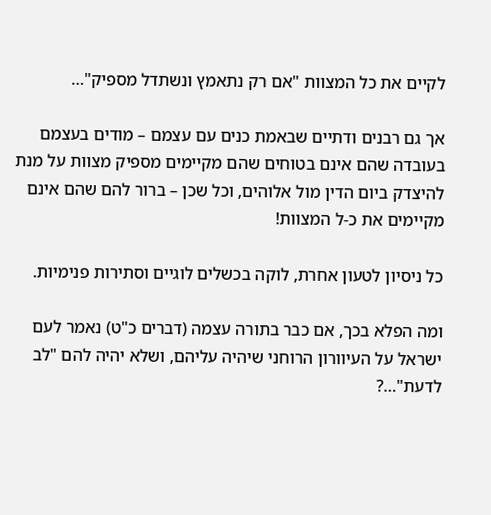לקיים את כל המצוות "אם רק נתאמץ ונשתדל מספיק"…

אך גם רבנים ודתיים שבאמת כנים עם עצמם – מודים בעצמם בעובדה שהם אינם בטוחים שהם מקיימים מספיק מצוות על מנת להיצדק ביום הדין מול אלוהים, וכל שכן – ברור להם שהם אינם מקיימים את כ-ל המצוות!

כל ניסיון לטעון אחרת, לוקה בכשלים לוגיים וסתירות פנימיות.

ומה הפלא בכך, אם כבר בתורה עצמה (דברים כ"ט) נאמר לעם ישראל על העיוורון הרוחני שיהיה עליהם, ושלא יהיה להם "לב לדעת"…?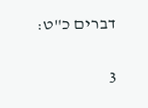דברים כ"ט:

3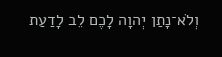וְלֹא־נָתַן יְהוָה לָכֶם לֵב לָדַעַת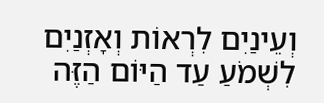וְעֵינַיִם לִרְאוֹת וְאָזְנַיִם לִשְׁמֹעַ עַד הַיּוֹם הַזֶּה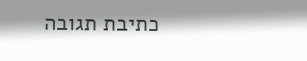כתיבת תגובה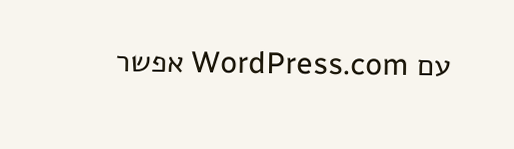עם WordPress.com אפשר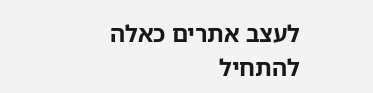לעצב אתרים כאלה
להתחיל